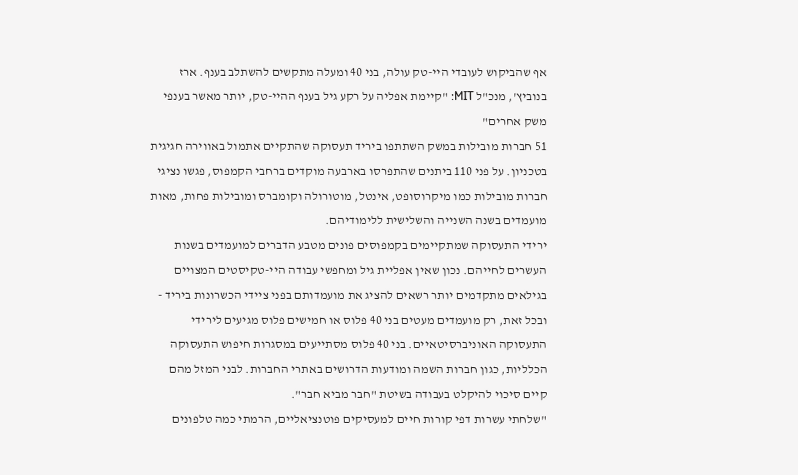אף שהביקוש לעובדי היי-טק עולה, בני 40 ומעלה מתקשים להשתלב בענף. ארז בנוביץ', מנכ"ל MIT: "קיימת אפליה על רקע גיל בענף ההיי-טק, יותר מאשר בענפי משק אחרים"
51 חברות מובילות במשק השתתפו ביריד תעסוקה שהתקיים אתמול באווירה חגיגית בטכניון. על פני 110 ביתנים שהתפרסו בארבעה מוקדים ברחבי הקמפוס, פגשו נציגי חברות מובילות כמו מיקרוסופט, אינטל, מוטורולה וקומברס ומובילות פחות, מאות מועמדים בשנה השנייה והשלישית ללימודיהם.
ירידי התעסוקה שמתקיימים בקמפוסים פונים מטבע הדברים למועמדים בשנות העשרים לחייהם. נכון שאין אפליית גיל ומחפשי עבודה היי-טקיסטים המצויים בגילאים מתקדמים יותר רשאים להציג את מועמדותם בפני ציידי הכשרונות ביריד - ובכל זאת, רק מועמדים מעטים בני 40 פלוס או חמישים פלוס מגיעים לירידי התעסוקה האוניברסיטאיים. בני 40 פלוס מסתייעים במסגרות חיפוש התעסוקה הכלליות, כגון חברות השמה ומודעות הדרושים באתרי החברות. לבני המזל מהם קיים סיכוי להיקלט בעבודה בשיטת "חבר מביא חבר".
"שלחתי עשרות דפי קורות חיים למעסיקים פוטנציאליים, הרמתי כמה טלפונים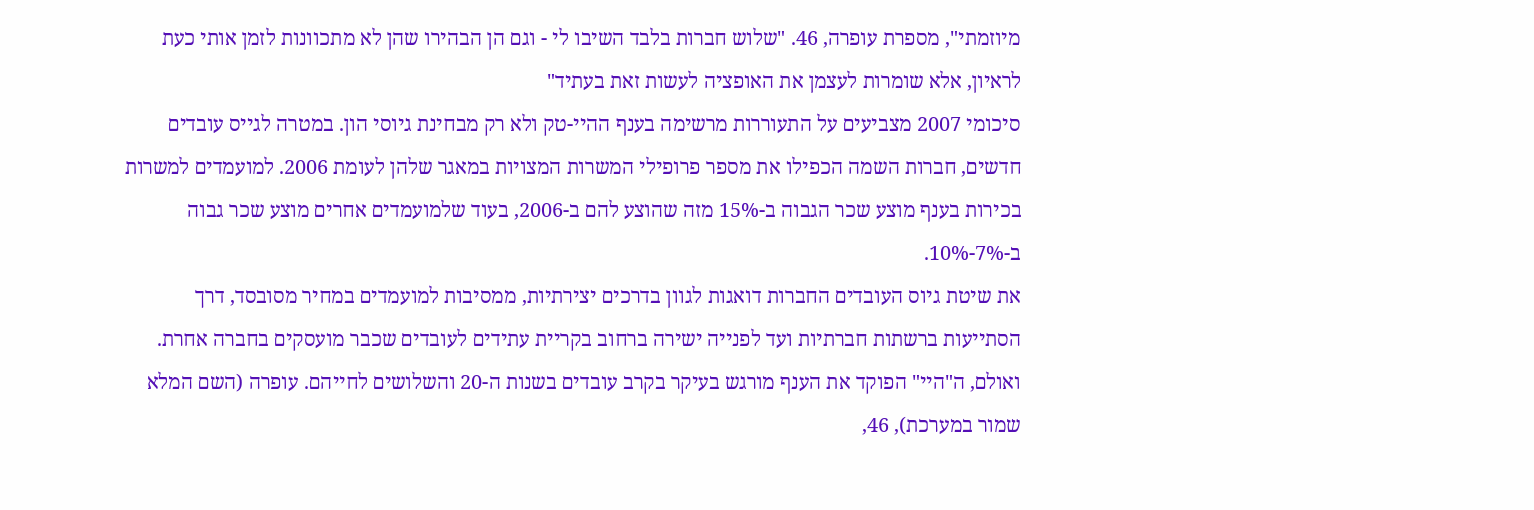מיוזמתי", מספרת עופרה, 46. "שלוש חברות בלבד השיבו לי - וגם הן הבהירו שהן לא מתכוונות לזמן אותי כעת לראיון, אלא שומרות לעצמן את האופציה לעשות זאת בעתיד"
סיכומי 2007 מצביעים על התעוררות מרשימה בענף ההיי-טק ולא רק מבחינת גיוסי הון. במטרה לגייס עובדים חדשים, חברות השמה הכפילו את מספר פרופילי המשרות המצויות במאגר שלהן לעומת 2006. למועמדים למשרות בכירות בענף מוצע שכר הגבוה ב-15% מזה שהוצע להם ב-2006, בעוד שלמועמדים אחרים מוצע שכר גבוה ב-7%-10%.
את שיטת גיוס העובדים החברות דואגות לגוון בדרכים יצירתיות, ממסיבות למועמדים במחיר מסובסד, דרך הסתייעות ברשתות חברתיות ועד לפנייה ישירה ברחוב בקריית עתידים לעובדים שכבר מועסקים בחברה אחרת.
ואולם, ה"היי" הפוקד את הענף מורגש בעיקר בקרב עובדים בשנות ה-20 והשלושים לחייהם. עופרה (השם המלא שמור במערכת), 46,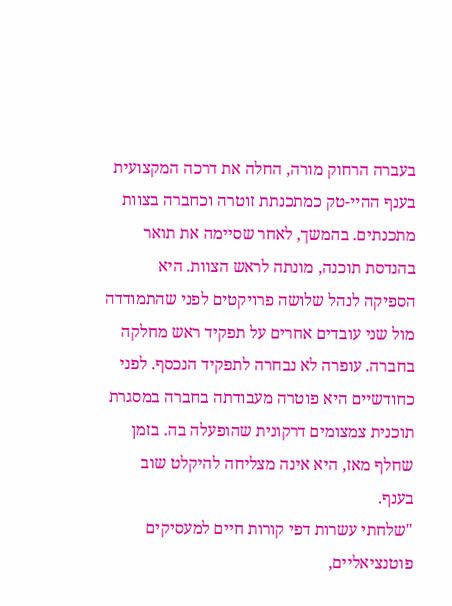בעברה הרחוק מורה, החלה את דרכה המקצועית בענף ההיי-טק כמתכנתת זוטרה וכחברה בצוות מתכנתים. בהמשך, לאחר שסיימה את תואר בהנדסת תוכנה, מונתה לראש הצוות. היא הספיקה לנהל שלושה פרויקטים לפני שהתמודדה מול שני עובדים אחרים על תפקיד ראש מחלקה בחברה. עופרה לא נבחרה לתפקיד הנכסף. לפני כחודשיים היא פוטרה מעבודתה בחברה במסגרת תוכנית צמצומים דרקונית שהופעלה בה. בזמן שחלף מאז, היא אינה מצליחה להיקלט שוב בענף.
"שלחתי עשרות דפי קורות חיים למעסיקים פוטנציאליים,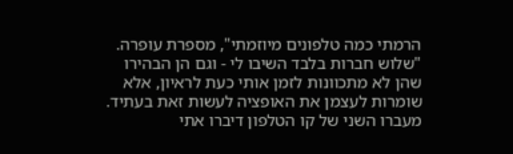הרמתי כמה טלפונים מיוזמתי", מספרת עופרה. "שלוש חברות בלבד השיבו לי - וגם הן הבהירו שהן לא מתכוונות לזמן אותי כעת לראיון, אלא שומרות לעצמן את האופציה לעשות זאת בעתיד. מעברו השני של קו הטלפון דיברו אתי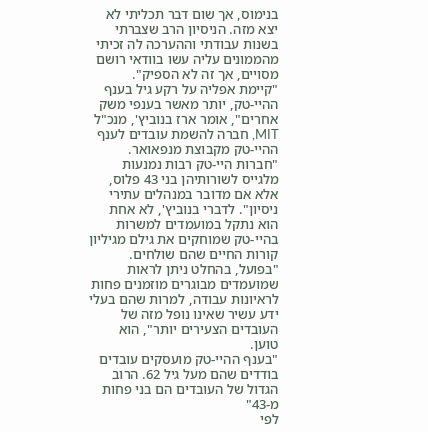בנימוס, אך שום דבר תכליתי לא יצא מזה. הניסיון הרב שצברתי בשנות עבודתי וההערכה לה זכיתי מהממונים עליה עשו בוודאי רושם מסויים, אך זה לא הספיק".
"קיימת אפליה על רקע גיל בענף ההיי-טק, יותר מאשר בענפי משק אחרים", אומר ארז בנוביץ', מנכ"ל MIT, חברה להשמת עובדים לענף ההיי-טק מקבוצת מנפאואר. "חברות היי-טק רבות נמנעות מלגייס לשורותיהן בני 43 פלוס, אלא אם מדובר במנהלים עתירי ניסיון". לדברי בנוביץ', לא אחת הוא נתקל במועמדים למשרות בהיי-טק שמוחקים את גילם מגיליון קורות החיים שהם שולחים. "בפועל, בהחלט ניתן לראות שמועמדים מבוגרים מוזמנים פחות לראיונות עבודה, למרות שהם בעלי ידע עשיר שאינו נופל מזה של העובדים הצעירים יותר", הוא טוען.
"בענף ההיי-טק מועסקים עובדים בודדים שהם מעל גיל 62. הרוב הגדול של העובדים הם בני פחות מ-43"
לפי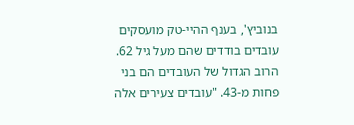בנוביץ', בענף ההיי-טק מועסקים עובדים בודדים שהם מעל גיל 62. הרוב הגדול של העובדים הם בני פחות מ-43. "עובדים צעירים אלה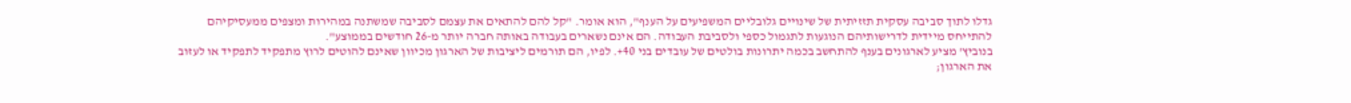גדלו לתוך סביבה עסקית תזזיתית של שינויים גלובליים המשפיעים על הענף", הוא אומר. "קל להם להתאים את עצמם לסביבה שמשתנה במהירות ומצפים ממעסיקיהם להתייחס מיידית לדרישותיהם הנוגעות לתגמול כספי ולסביבת העבודה. הם אינם נשארים בעבודה באותה חברה יותר מ-26 חודשים בממוצע".
בנוביץ' מציע לארגונים בענף להתחשב בכמה יתרונות בולטים של עובדים בני 40+. לפיו, הם תורמים ליציבות של הארגון מכיוון שאינם להוטים לרוץ מתפקיד לתפקיד או לעזוב את הארגון;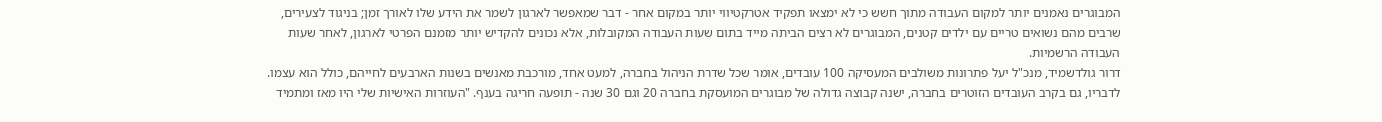המבוגרים נאמנים יותר למקום העבודה מתוך חשש כי לא ימצאו תפקיד אטרקטיווי יותר במקום אחר - דבר שמאפשר לארגון לשמר את הידע שלו לאורך זמן; בניגוד לצעירים, שרבים מהם נשואים טריים עם ילדים קטנים, המבוגרים לא רצים הביתה מייד בתום שעות העבודה המקובלות, אלא נכונים להקדיש יותר מזמנם הפרטי לארגון, לאחר שעות העבודה הרשמיות.
דרור גולדשמיד, מנכ"ל יעל פתרונות משולבים המעסיקה 100 עובדים, אומר שכל שדרת הניהול בחברה, למעט אחד, מורכבת מאנשים בשנות הארבעים לחייהם, כולל הוא עצמו. לדבריו, גם בקרב העובדים הזוטרים בחברה, ישנה קבוצה גדולה של מבוגרים המועסקת בחברה 20 וגם 30 שנה - תופעה חריגה בענף. "העוזרות האישיות שלי היו מאז ומתמיד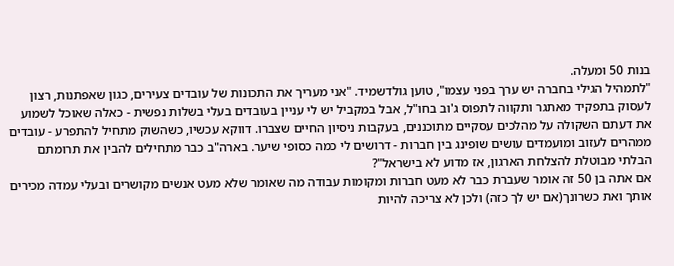בנות 50 ומעלה.
"לתמהיל הגילי בחברה יש ערך בפני עצמו", טוען גולדשמיד. "אני מעריך את התכונות של עובדים צעירים, כגון שאפתנות, רצון לעסוק בתפקיד מאתגר ותקווה לתפוס ג'וב בחו"ל, אבל במקביל יש לי עניין בעובדים בעלי בשלות נפשית - כאלה שאוכל לשמוע את דעתם השקולה על מהלכים עסקיים מתוכננים, בעקבות ניסיון החיים שצברו. דווקא עכשיו, כשהשוק מתחיל להתפרע - עובדים ממהרים לעזוב ומועמדים עושים שופינג בין חברות - דרושים לי כמה כסופי שיער. בארה"ב כבר מתחילים להבין את תרומתם הבלתי מבוטלת להצלחת הארגון, אז מדוע לא בישראל"?
אם אתה בן 50 זה אומר שעברת כבר לא מעט חברות ומקומות עבודה מה שאומר שלא מעט אנשים מקושרים ובעלי עמדה מכירים אותך ואת כשרונך(אם יש לך כזה) ולכן לא צריכה להיות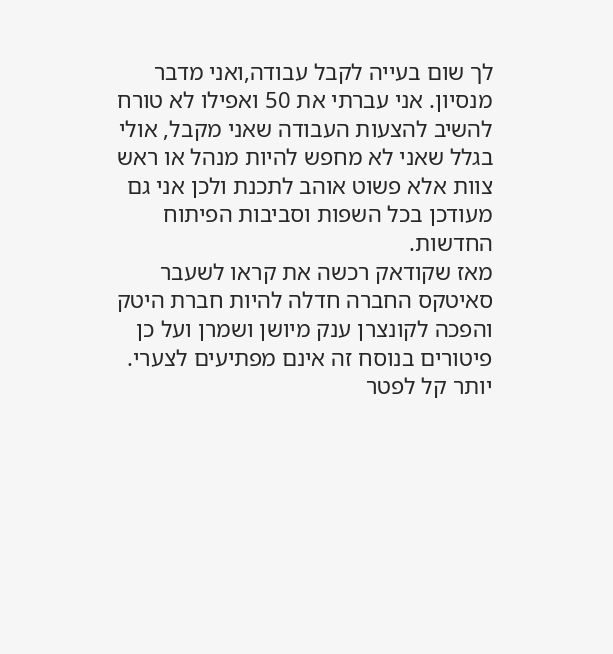לך שום בעייה לקבל עבודה,ואני מדבר מנסיון. אני עברתי את 50 ואפילו לא טורח להשיב להצעות העבודה שאני מקבל, אולי בגלל שאני לא מחפש להיות מנהל או ראש צוות אלא פשוט אוהב לתכנת ולכן אני גם מעודכן בכל השפות וסביבות הפיתוח החדשות.
מאז שקודאק רכשה את קראו לשעבר סאיטקס החברה חדלה להיות חברת היטק והפכה לקונצרן ענק מיושן ושמרן ועל כן פיטורים בנוסח זה אינם מפתיעים לצערי. יותר קל לפטר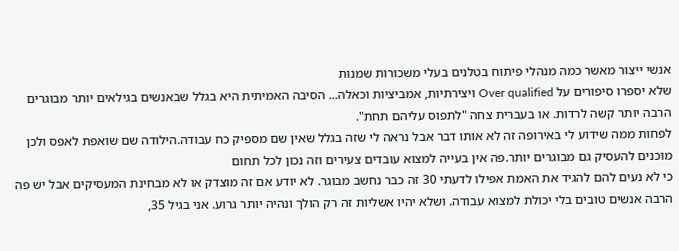אנשי ייצור מאשר כמה מנהלי פיתוח בטלנים בעלי משכורות שמנות
שלא יספרו סיפורים על Over qualified ויצירתיות, אמביציות וכאלה... הסיבה האמיתית היא בגלל שבאנשים בגילאים יותר מבוגרים הרבה יותר קשה לרדות. או בעברית צחה "לתפוס עליהם תחת".
לפחות ממה שידוע לי באירופה זה לא אותו דבר אבל נראה לי שזה בגלל שאין שם מספיק כח עבודה.הילודה שם שואפת לאפס ולכן מוכנים להעסיק גם מבוגרים יותר.פה אין בעייה למצוא עובדים צעירים וזה נכון לכל תחום
כי לא נעים להם להגיד את האמת אפילו לדעתי 30 זה כבר נחשב מבוגר. לא יודע אם זה מוצדק או לא מבחינת המעסיקים אבל יש פה הרבה אנשים טובים בלי יכולת למצוא עבודה. ושלא יהיו אשליות זה רק הולך ונהיה יותר גרוע. אני בגיל 35,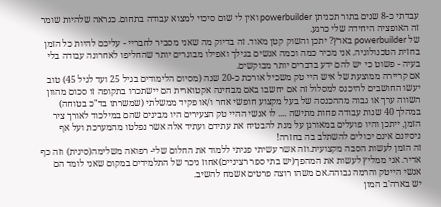עבדתי כ-8 שנים בתור תכניתן powerbuilder ואין לי שום סיכוי למצוא עבודה בתחום. כנראה שלהיות שומר זה האופציה היחידה שלי כרגע.
של powerbuilder בארץ? יתכן והשוק קטן מאוד. זה בדיוק מה שאני מסביר לחבריי - עליכם להיות כל הזמן בחזית הטכנולוגיה. אני מכיר כמה וכמה אנשים בגילך ואפילו מבוגרים יותר שהחליפו לאחרונה עבודה בלי בעיה - פשוט כי יש להם ידע בדברים יותר מבוקשים.
אם קריירה ממוצעת של איש היי טק משכיל אורכת כ-20 שנה (מסיום הלימודים בגיל 25 ועד לגיל 45) טוב יעשו החושבים להיכנס למסלול זה אם יחשבו באם מבחינה אקטוארית הם יישתכרו בתקופה זו סכום מהוון השווה ערך או גבוה מההכנסה של בעל מקצוע חופשי אחר ו/או פקיד ממשלתי (שמשרתו בד"כ בטוחה) במהלך 40 שנות עבודה פחות מתישה .... לו אנשי ההיי טק הצעירים היו מבינים שהם במילכוד לאורך ציר הזמן, ייתכן והיו פועלים במאורגן על מנת להבטיח את עתידם ועתיד אלה אשר נפלטו מהמערכת ועל אף ניסיונם אינם יכולים להשתלב בה בחזרה!
זה הזמן לעשות הסבה מקצועית.וזה אשר עשיתי פניתי ללמוד את החלום שלי- רפואה משלימה(סינית) וזה כף אדיר. אני ממליץ לעשות את המהפך(יש בתי ספר רציניים)אחוז ניכר של התלמידים במקום שאני לומד הם אנשי הייטק והרמה גבוהה.אם משהו רוצה פרטים אשמח להשיב.
יש בארה'ב המון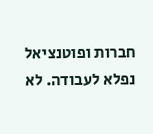חברות ופוטנציאל נפלא לעבודה. לא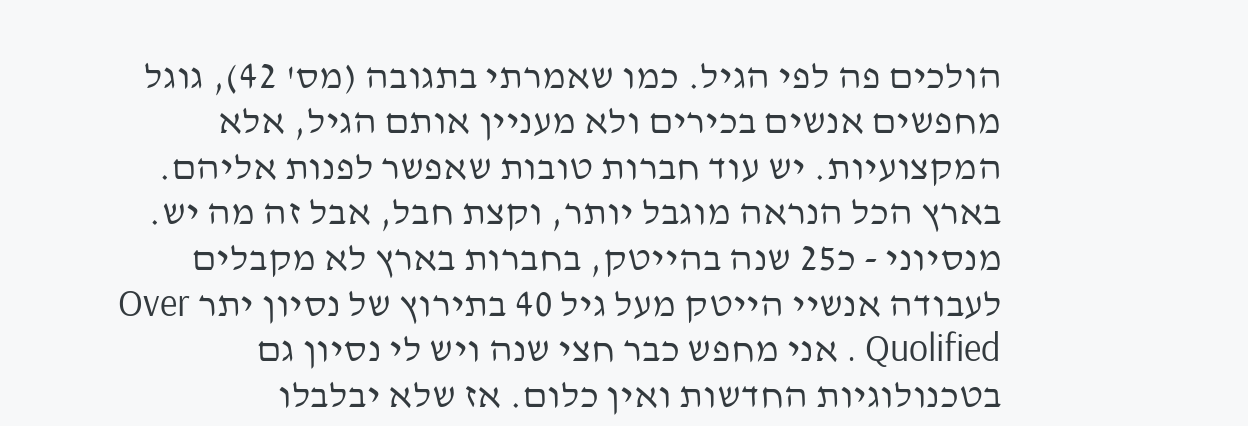הולכים פה לפי הגיל. כמו שאמרתי בתגובה (מס' 42), גוגל מחפשים אנשים בכירים ולא מעניין אותם הגיל, אלא המקצועיות. יש עוד חברות טובות שאפשר לפנות אליהם. בארץ הכל הנראה מוגבל יותר, וקצת חבל, אבל זה מה יש.
מנסיוני - כ25 שנה בהייטק, בחברות בארץ לא מקבלים לעבודה אנשיי הייטק מעל גיל 40 בתירוץ של נסיון יתר Over Quolified . אני מחפש כבר חצי שנה ויש לי נסיון גם בטכנולוגיות החדשות ואין כלום. אז שלא יבלבלו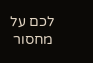לכם על מחסור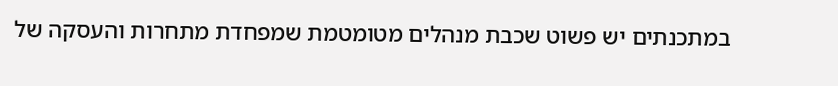במתכנתים יש פשוט שכבת מנהלים מטומטמת שמפחדת מתחרות והעסקה של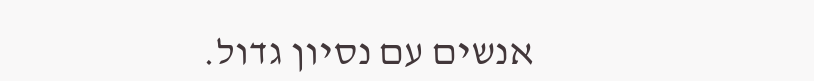אנשים עם נסיון גדול.